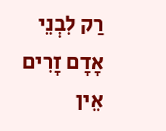רַק לִבְנֵי אָדָם זָרִים אֵין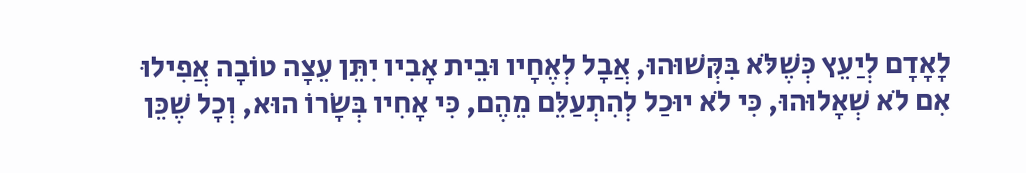לָאָדָם לְיַעֵץ כְּשֶׁלֹּא בִּקְּשׁוּהוּ, אֲבָל לְאֶחָיו וּבֵית אָבִיו יִתֵּן עֵצָה טוֹבָה אֲפִילוּ אִם לֹא שְׁאָלוּהוּ, כִּי לֹא יוּכַל לְהִתְעַלֵּם מֵהֶם, כִּי אָחִיו בְּשָׂרוֹ הוּא, וְכָל שֶׁכֵּן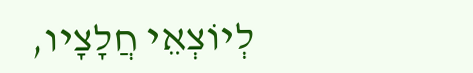לְיוֹצְאֵי חֲלָצָיו,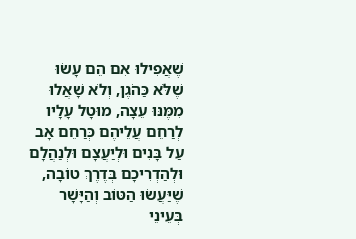שֶׁאֲפִילוּ אִם הֵם עָשׂוּ שֶׁלֹּא כַּהֹגֶן, וְלֹא שָׁאֲלוּ מִמֶּנּוּ עֵצָה, מוּטָל עָלָיו לְרַחֵם עֲלֵיהֶם כְּרַחֵם אָב עַל בָּנִים וּלְיַעֲצָם וּלְנַהֲלָם וּלְהַדְרִיכָם בְּדֶרֶךְ טוֹבָה, שֶׁיַּעֲשׂוּ הַטּוֹב וְהַיָּשָׁר בְּעֵינֵי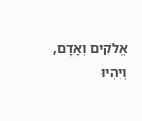אֱלֹקִים וְאָדָם, וְיִהְיוּ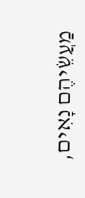מַעֲשֵׂיהֶם נָאִים,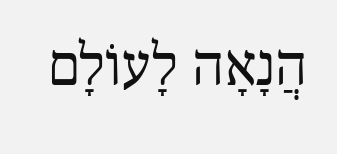הֲנָאָה לָעוֹלָם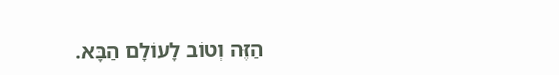הַזֶּה וְטוֹב לָעוֹלָם הַבָּא.